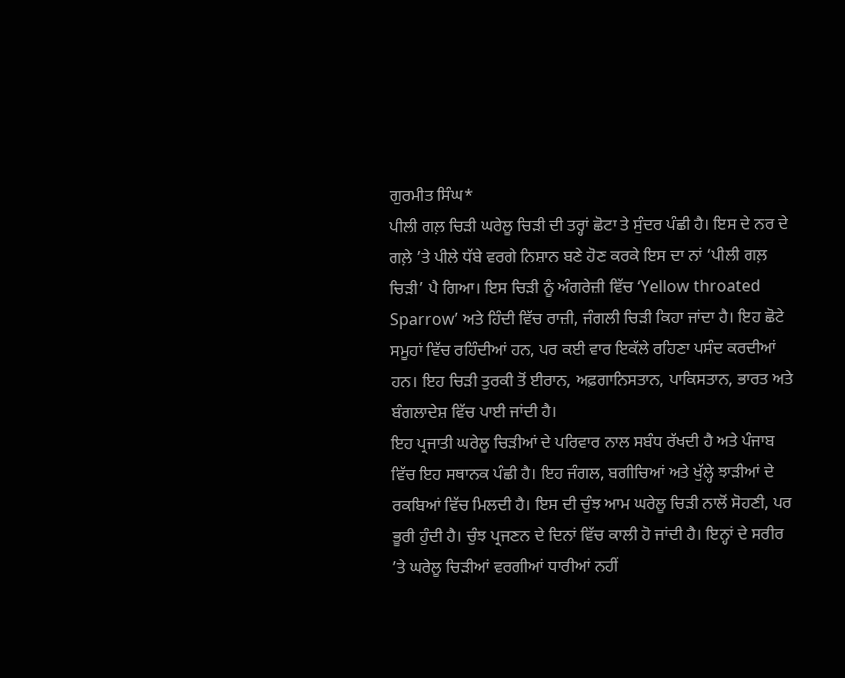ਗੁਰਮੀਤ ਸਿੰਘ*
ਪੀਲੀ ਗਲ਼ ਚਿੜੀ ਘਰੇਲੂ ਚਿੜੀ ਦੀ ਤਰ੍ਹਾਂ ਛੋਟਾ ਤੇ ਸੁੰਦਰ ਪੰਛੀ ਹੈ। ਇਸ ਦੇ ਨਰ ਦੇ ਗਲ਼ੇ ’ਤੇ ਪੀਲੇ ਧੱਬੇ ਵਰਗੇ ਨਿਸ਼ਾਨ ਬਣੇ ਹੋਣ ਕਰਕੇ ਇਸ ਦਾ ਨਾਂ ‘ਪੀਲੀ ਗਲ਼ ਚਿੜੀ’ ਪੈ ਗਿਆ। ਇਸ ਚਿੜੀ ਨੂੰ ਅੰਗਰੇਜ਼ੀ ਵਿੱਚ ‘Yellow throated Sparrow’ ਅਤੇ ਹਿੰਦੀ ਵਿੱਚ ਰਾਜ਼ੀ, ਜੰਗਲੀ ਚਿੜੀ ਕਿਹਾ ਜਾਂਦਾ ਹੈ। ਇਹ ਛੋਟੇ ਸਮੂਹਾਂ ਵਿੱਚ ਰਹਿੰਦੀਆਂ ਹਨ, ਪਰ ਕਈ ਵਾਰ ਇਕੱਲੇ ਰਹਿਣਾ ਪਸੰਦ ਕਰਦੀਆਂ ਹਨ। ਇਹ ਚਿੜੀ ਤੁਰਕੀ ਤੋਂ ਈਰਾਨ, ਅਫ਼ਗਾਨਿਸਤਾਨ, ਪਾਕਿਸਤਾਨ, ਭਾਰਤ ਅਤੇ ਬੰਗਲਾਦੇਸ਼ ਵਿੱਚ ਪਾਈ ਜਾਂਦੀ ਹੈ।
ਇਹ ਪ੍ਰਜਾਤੀ ਘਰੇਲੂ ਚਿੜੀਆਂ ਦੇ ਪਰਿਵਾਰ ਨਾਲ ਸਬੰਧ ਰੱਖਦੀ ਹੈ ਅਤੇ ਪੰਜਾਬ ਵਿੱਚ ਇਹ ਸਥਾਨਕ ਪੰਛੀ ਹੈ। ਇਹ ਜੰਗਲ, ਬਗੀਚਿਆਂ ਅਤੇ ਖੁੱਲ੍ਹੇ ਝਾੜੀਆਂ ਦੇ ਰਕਬਿਆਂ ਵਿੱਚ ਮਿਲਦੀ ਹੈ। ਇਸ ਦੀ ਚੁੰਝ ਆਮ ਘਰੇਲੂ ਚਿੜੀ ਨਾਲੋਂ ਸੋਹਣੀ, ਪਰ ਭੂਰੀ ਹੁੰਦੀ ਹੈ। ਚੁੰਝ ਪ੍ਰਜਣਨ ਦੇ ਦਿਨਾਂ ਵਿੱਚ ਕਾਲੀ ਹੋ ਜਾਂਦੀ ਹੈ। ਇਨ੍ਹਾਂ ਦੇ ਸਰੀਰ ’ਤੇ ਘਰੇਲੂ ਚਿੜੀਆਂ ਵਰਗੀਆਂ ਧਾਰੀਆਂ ਨਹੀਂ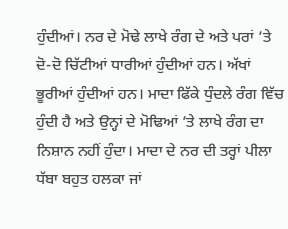ਹੁੰਦੀਆਂ। ਨਰ ਦੇ ਮੋਢੇ ਲਾਖੇ ਰੰਗ ਦੇ ਅਤੇ ਪਰਾਂ ’ਤੇ ਦੋ-ਦੋ ਚਿੱਟੀਆਂ ਧਾਰੀਆਂ ਹੁੰਦੀਆਂ ਹਨ। ਅੱਖਾਂ ਭੂਰੀਆਂ ਹੁੰਦੀਆਂ ਹਨ। ਮਾਦਾ ਫਿੱਕੇ ਧੁੰਦਲੇ ਰੰਗ ਵਿੱਚ ਹੁੰਦੀ ਹੈ ਅਤੇ ਉਨ੍ਹਾਂ ਦੇ ਮੋਢਿਆਂ ’ਤੇ ਲਾਖੇ ਰੰਗ ਦਾ ਨਿਸ਼ਾਨ ਨਹੀਂ ਹੁੰਦਾ। ਮਾਦਾ ਦੇ ਨਰ ਦੀ ਤਰ੍ਹਾਂ ਪੀਲਾ ਧੱਬਾ ਬਹੁਤ ਹਲਕਾ ਜਾਂ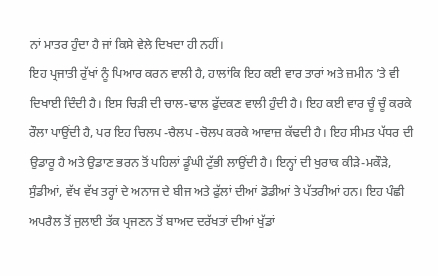ਨਾਂ ਮਾਤਰ ਹੁੰਦਾ ਹੈ ਜਾਂ ਕਿਸੇ ਵੇਲੇ ਦਿਖਦਾ ਹੀ ਨਹੀਂ।
ਇਹ ਪ੍ਰਜਾਤੀ ਰੁੱਖਾਂ ਨੂੰ ਪਿਆਰ ਕਰਨ ਵਾਲੀ ਹੈ, ਹਾਲਾਂਕਿ ਇਹ ਕਈ ਵਾਰ ਤਾਰਾਂ ਅਤੇ ਜ਼ਮੀਨ ’ਤੇ ਵੀ ਦਿਖਾਈ ਦਿੰਦੀ ਹੈ। ਇਸ ਚਿੜੀ ਦੀ ਚਾਲ-ਢਾਲ ਫੁੱਦਕਣ ਵਾਲੀ ਹੁੰਦੀ ਹੈ। ਇਹ ਕਈ ਵਾਰ ਚੂੰ ਚੂੰ ਕਰਕੇ ਰੌਲਾ ਪਾਉਂਦੀ ਹੈ, ਪਰ ਇਹ ਚਿਲਪ -ਚੈਲਪ -ਚੋਲਪ ਕਰਕੇ ਆਵਾਜ਼ ਕੱਢਦੀ ਹੈ। ਇਹ ਸੀਮਤ ਪੱਧਰ ਦੀ ਉਡਾਰੂ ਹੈ ਅਤੇ ਉਡਾਣ ਭਰਨ ਤੋਂ ਪਹਿਲਾਂ ਡੂੰਘੀ ਟੁੱਭੀ ਲਾਉਂਦੀ ਹੈ। ਇਨ੍ਹਾਂ ਦੀ ਖੁਰਾਕ ਕੀੜੇ-ਮਕੌੜੇ, ਸੁੰਡੀਆਂ, ਵੱਖ ਵੱਖ ਤਰ੍ਹਾਂ ਦੇ ਅਨਾਜ ਦੇ ਬੀਜ ਅਤੇ ਫੁੱਲਾਂ ਦੀਆਂ ਡੋਡੀਆਂ ਤੇ ਪੱਤਰੀਆਂ ਹਨ। ਇਹ ਪੰਛੀ ਅਪਰੈਲ ਤੋਂ ਜੁਲਾਈ ਤੱਕ ਪ੍ਰਜਣਨ ਤੋਂ ਬਾਅਦ ਦਰੱਖਤਾਂ ਦੀਆਂ ਖੁੱਡਾਂ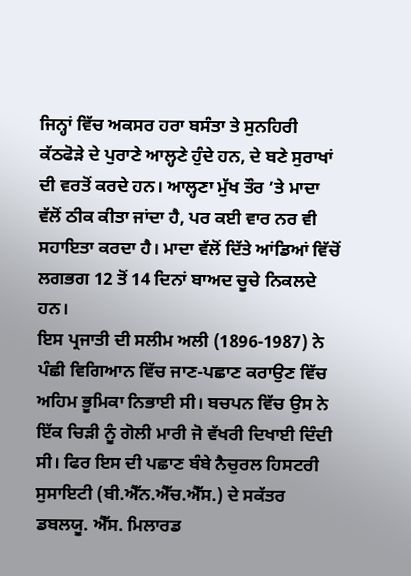ਜਿਨ੍ਹਾਂ ਵਿੱਚ ਅਕਸਰ ਹਰਾ ਬਸੰਤਾ ਤੇ ਸੁਨਹਿਰੀ ਕੱਠਫੋੜੇ ਦੇ ਪੁਰਾਣੇ ਆਲ੍ਹਣੇ ਹੁੰਦੇ ਹਨ, ਦੇ ਬਣੇ ਸੁਰਾਖਾਂ ਦੀ ਵਰਤੋਂ ਕਰਦੇ ਹਨ। ਆਲ੍ਹਣਾ ਮੁੱਖ ਤੌਰ ’ਤੇ ਮਾਦਾ ਵੱਲੋਂ ਠੀਕ ਕੀਤਾ ਜਾਂਦਾ ਹੈ, ਪਰ ਕਈ ਵਾਰ ਨਰ ਵੀ ਸਹਾਇਤਾ ਕਰਦਾ ਹੈ। ਮਾਦਾ ਵੱਲੋਂ ਦਿੱਤੇ ਆਂਡਿਆਂ ਵਿੱਚੋਂ ਲਗਭਗ 12 ਤੋਂ 14 ਦਿਨਾਂ ਬਾਅਦ ਚੂਚੇ ਨਿਕਲਦੇ ਹਨ।
ਇਸ ਪ੍ਰਜਾਤੀ ਦੀ ਸਲੀਮ ਅਲੀ (1896-1987) ਨੇ ਪੰਛੀ ਵਿਗਿਆਨ ਵਿੱਚ ਜਾਣ-ਪਛਾਣ ਕਰਾਉਣ ਵਿੱਚ ਅਹਿਮ ਭੂਮਿਕਾ ਨਿਭਾਈ ਸੀ। ਬਚਪਨ ਵਿੱਚ ਉਸ ਨੇ ਇੱਕ ਚਿੜੀ ਨੂੰ ਗੋਲੀ ਮਾਰੀ ਜੋ ਵੱਖਰੀ ਦਿਖਾਈ ਦਿੰਦੀ ਸੀ। ਫਿਰ ਇਸ ਦੀ ਪਛਾਣ ਬੰਬੇ ਨੈਚੁਰਲ ਹਿਸਟਰੀ ਸੁਸਾਇਟੀ (ਬੀ.ਐੱਨ.ਐੱਚ.ਐੱਸ.) ਦੇ ਸਕੱਤਰ ਡਬਲਯੂ. ਐੱਸ. ਮਿਲਾਰਡ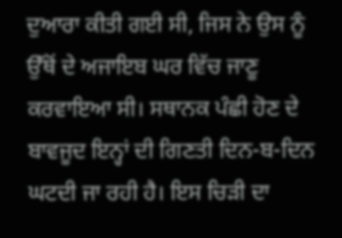ਦੁਆਰਾ ਕੀਤੀ ਗਈ ਸੀ, ਜਿਸ ਨੇ ਉਸ ਨੂੰ ਉੱਥੋਂ ਦੇ ਅਜਾਇਬ ਘਰ ਵਿੱਚ ਜਾਣੂ ਕਰਵਾਇਆ ਸੀ। ਸਥਾਨਕ ਪੰਛੀ ਹੋਣ ਦੇ ਬਾਵਜੂਦ ਇਨ੍ਹਾਂ ਦੀ ਗਿਣਤੀ ਦਿਨ-ਬ-ਦਿਨ ਘਟਦੀ ਜਾ ਰਹੀ ਹੈ। ਇਸ ਚਿੜੀ ਦਾ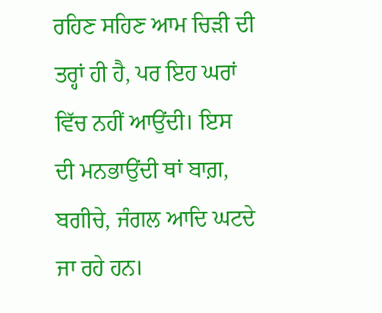ਰਹਿਣ ਸਹਿਣ ਆਮ ਚਿੜੀ ਦੀ ਤਰ੍ਹਾਂ ਹੀ ਹੈ, ਪਰ ਇਹ ਘਰਾਂ ਵਿੱਚ ਨਹੀਂ ਆਉਂਦੀ। ਇਸ ਦੀ ਮਨਭਾਉਂਦੀ ਥਾਂ ਬਾਗ਼, ਬਗੀਚੇ, ਜੰਗਲ ਆਦਿ ਘਟਦੇ ਜਾ ਰਹੇ ਹਨ।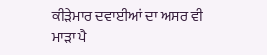ਕੀੜੇਮਾਰ ਦਵਾਈਆਂ ਦਾ ਅਸਰ ਵੀ ਮਾੜਾ ਪੈ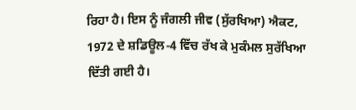ਰਿਹਾ ਹੈ। ਇਸ ਨੂੰ ਜੰਗਲੀ ਜੀਵ (ਸੁੱਰਖਿਆ) ਐਕਟ, 1972 ਦੇ ਸ਼ਡਿਊਲ-4 ਵਿੱਚ ਰੱਖ ਕੇ ਮੁਕੰਮਲ ਸੁਰੱਖਿਆ ਦਿੱਤੀ ਗਈ ਹੈ।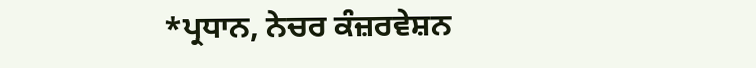*ਪ੍ਰਧਾਨ, ਨੇਚਰ ਕੰਜ਼ਰਵੇਸ਼ਨ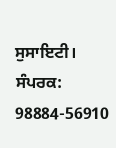ਸੁਸਾਇਟੀ।
ਸੰਪਰਕ: 98884-56910